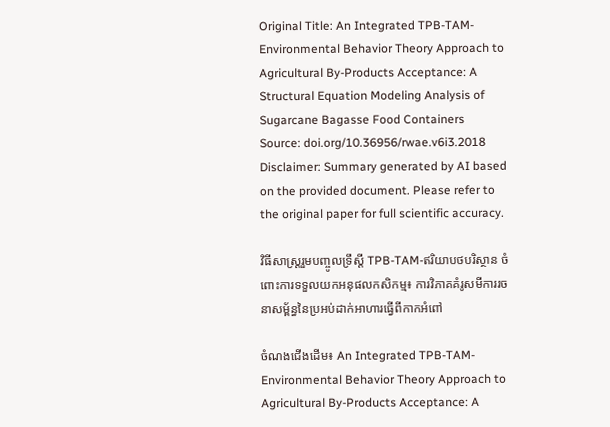Original Title: An Integrated TPB-TAM-Environmental Behavior Theory Approach to Agricultural By-Products Acceptance: A Structural Equation Modeling Analysis of Sugarcane Bagasse Food Containers
Source: doi.org/10.36956/rwae.v6i3.2018
Disclaimer: Summary generated by AI based on the provided document. Please refer to the original paper for full scientific accuracy.

វិធីសាស្ត្ររួមបញ្ចូលទ្រឹស្តី TPB-TAM-ឥរិយាបថបរិស្ថាន ចំពោះការទទួលយកអនុផលកសិកម្ម៖ ការវិភាគគំរូសមីការរចនាសម្ព័ន្ធនៃប្រអប់ដាក់អាហារធ្វើពីកាកអំពៅ

ចំណងជើងដើម៖ An Integrated TPB-TAM-Environmental Behavior Theory Approach to Agricultural By-Products Acceptance: A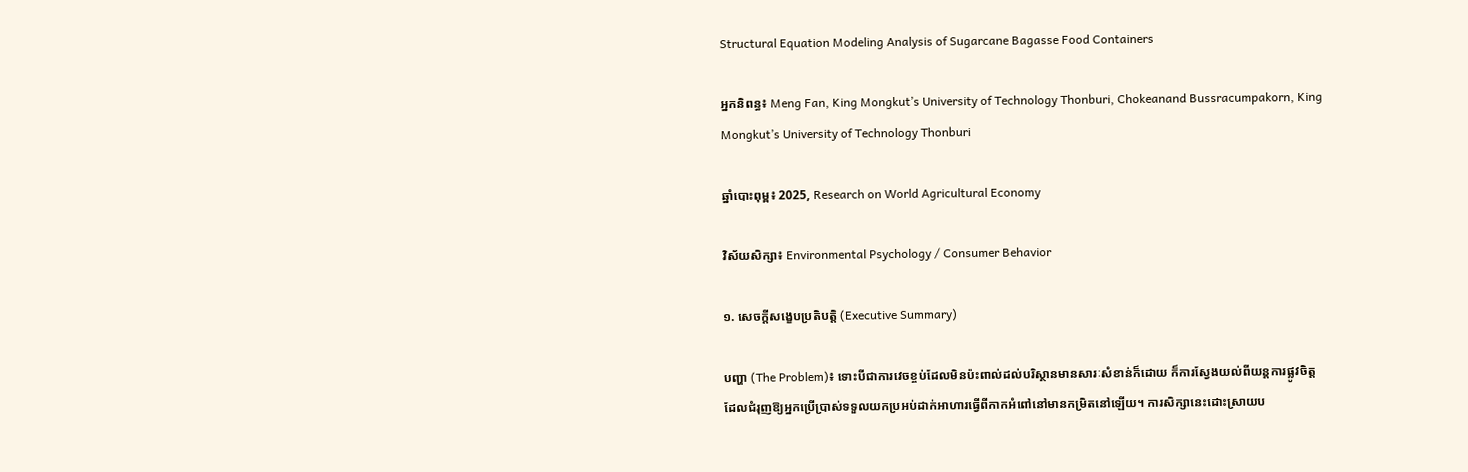Structural Equation Modeling Analysis of Sugarcane Bagasse Food Containers

អ្នកនិពន្ធ៖ Meng Fan, King Mongkut’s University of Technology Thonburi, Chokeanand Bussracumpakorn, King Mongkut’s University of Technology Thonburi

ឆ្នាំបោះពុម្ព៖ 2025, Research on World Agricultural Economy

វិស័យសិក្សា៖ Environmental Psychology / Consumer Behavior

១. សេចក្តីសង្ខេបប្រតិបត្តិ (Executive Summary)

បញ្ហា (The Problem)៖ ទោះបីជាការវេចខ្ចប់ដែលមិនប៉ះពាល់ដល់បរិស្ថានមានសារៈសំខាន់ក៏ដោយ ក៏ការស្វែងយល់ពីយន្តការផ្លូវចិត្តដែលជំរុញឱ្យអ្នកប្រើប្រាស់ទទួលយកប្រអប់ដាក់អាហារធ្វើពីកាកអំពៅនៅមានកម្រិតនៅឡើយ។ ការសិក្សានេះដោះស្រាយប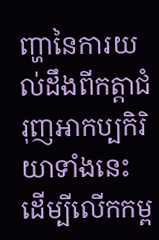ញ្ហានៃការយល់ដឹងពីកត្តាជំរុញអាកប្បកិរិយាទាំងនេះ ដើម្បីលើកកម្ព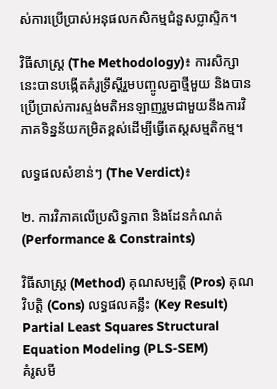ស់ការប្រើប្រាស់អនុផលកសិកម្មជំនួសប្លាស្ទិក។

វិធីសាស្ត្រ (The Methodology)៖ ការសិក្សានេះបានបង្កើតគំរូទ្រឹស្តីរួមបញ្ចូលគ្នាថ្មីមួយ និងបានប្រើប្រាស់ការស្ទង់មតិអនឡាញរួមជាមួយនឹងការវិភាគទិន្នន័យកម្រិតខ្ពស់ដើម្បីធ្វើតេស្តសម្មតិកម្ម។

លទ្ធផលសំខាន់ៗ (The Verdict)៖

២. ការវិភាគលើប្រសិទ្ធភាព និងដែនកំណត់ (Performance & Constraints)

វិធីសាស្ត្រ (Method) គុណសម្បត្តិ (Pros) គុណវិបត្តិ (Cons) លទ្ធផលគន្លឹះ (Key Result)
Partial Least Squares Structural Equation Modeling (PLS-SEM)
គំរូសមី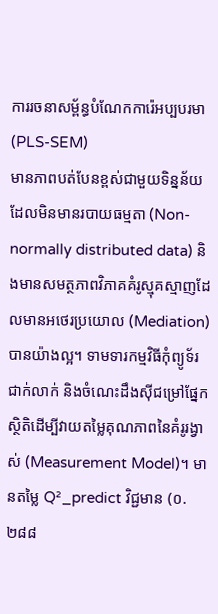ការរចនាសម្ព័ន្ធបំណែកការ៉េអប្បបរមា (PLS-SEM)
មានភាពបត់បែនខ្ពស់ជាមួយទិន្នន័យដែលមិនមានរបាយធម្មតា (Non-normally distributed data) និងមានសមត្ថភាពវិភាគគំរូស្មុគស្មាញដែលមានអថេរប្រយោល (Mediation) បានយ៉ាងល្អ។ ទាមទារកម្មវិធីកុំព្យូទ័រជាក់លាក់ និងចំណេះដឹងស៊ីជម្រៅផ្នែកស្ថិតិដើម្បីវាយតម្លៃគុណភាពនៃគំរូរង្វាស់ (Measurement Model)។ មានតម្លៃ Q²_predict វិជ្ជមាន (០.២៨៨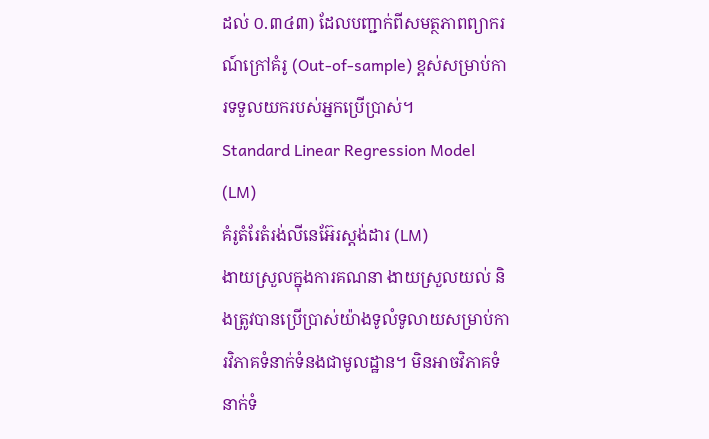ដល់ ០.៣៤៣) ដែលបញ្ជាក់ពីសមត្ថភាពព្យាករណ៍ក្រៅគំរូ (Out-of-sample) ខ្ពស់សម្រាប់ការទទួលយករបស់អ្នកប្រើប្រាស់។
Standard Linear Regression Model (LM)
គំរូតំរែតំរង់លីនេអ៊ែរស្តង់ដារ (LM)
ងាយស្រួលក្នុងការគណនា ងាយស្រួលយល់ និងត្រូវបានប្រើប្រាស់យ៉ាងទូលំទូលាយសម្រាប់ការវិភាគទំនាក់ទំនងជាមូលដ្ឋាន។ មិនអាចវិភាគទំនាក់ទំ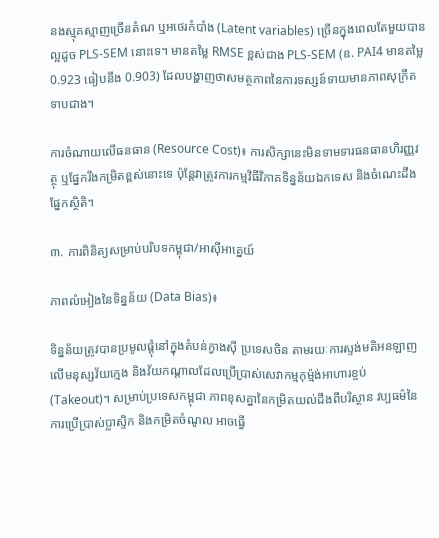នងស្មុគស្មាញច្រើនតំណ ឬអថេរកំបាំង (Latent variables) ច្រើនក្នុងពេលតែមួយបានល្អដូច PLS-SEM នោះទេ។ មានតម្លៃ RMSE ខ្ពស់ជាង PLS-SEM (ឧ. PAI4 មានតម្លៃ 0.923 ធៀបនឹង 0.903) ដែលបង្ហាញថាសមត្ថភាពនៃការទស្សន៍ទាយមានភាពសុក្រឹតទាបជាង។

ការចំណាយលើធនធាន (Resource Cost)៖ ការសិក្សានេះមិនទាមទារធនធានហិរញ្ញវត្ថុ ឬផ្នែករឹងកម្រិតខ្ពស់នោះទេ ប៉ុន្តែវាត្រូវការកម្មវិធីវិភាគទិន្នន័យឯកទេស និងចំណេះដឹងផ្នែកស្ថិតិ។

៣. ការពិនិត្យសម្រាប់បរិបទកម្ពុជា/អាស៊ីអាគ្នេយ៍

ភាពលំអៀងនៃទិន្នន័យ (Data Bias)៖

ទិន្នន័យត្រូវបានប្រមូលផ្តុំនៅក្នុងតំបន់ក្វាងស៊ី ប្រទេសចិន តាមរយៈការស្ទង់មតិអនឡាញលើមនុស្សវ័យក្មេង និងវ័យកណ្តាលដែលប្រើប្រាស់សេវាកម្មកុម្ម៉ង់អាហារខ្ចប់ (Takeout)។ សម្រាប់ប្រទេសកម្ពុជា ភាពខុសគ្នានៃកម្រិតយល់ដឹងពីបរិស្ថាន វប្បធម៌នៃការប្រើប្រាស់ប្លាស្ទិក និងកម្រិតចំណូល អាចធ្វើ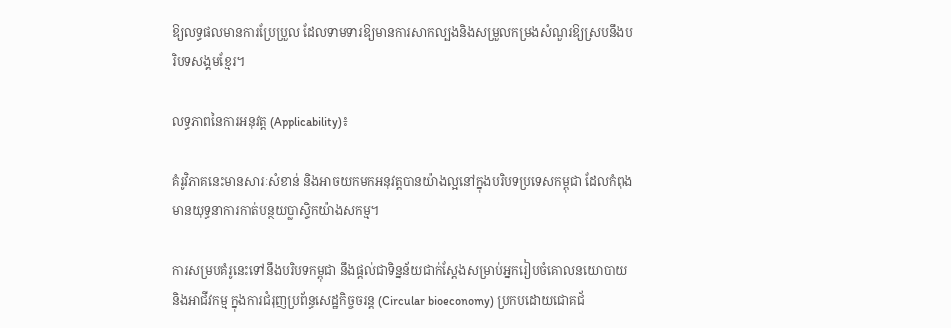ឱ្យលទ្ធផលមានការប្រែប្រួល ដែលទាមទារឱ្យមានការសាកល្បងនិងសម្រួលកម្រងសំណួរឱ្យស្របនឹងបរិបទសង្គមខ្មែរ។

លទ្ធភាពនៃការអនុវត្ត (Applicability)៖

គំរូវិភាគនេះមានសារៈសំខាន់ និងអាចយកមកអនុវត្តបានយ៉ាងល្អនៅក្នុងបរិបទប្រទេសកម្ពុជា ដែលកំពុងមានយុទ្ធនាការកាត់បន្ថយប្លាស្ទិកយ៉ាងសកម្ម។

ការសម្របគំរូនេះទៅនឹងបរិបទកម្ពុជា នឹងផ្តល់ជាទិន្នន័យជាក់ស្តែងសម្រាប់អ្នករៀបចំគោលនយោបាយ និងអាជីវកម្ម ក្នុងការជំរុញប្រព័ន្ធសេដ្ឋកិច្ចចរន្ត (Circular bioeconomy) ប្រកបដោយជោគជ័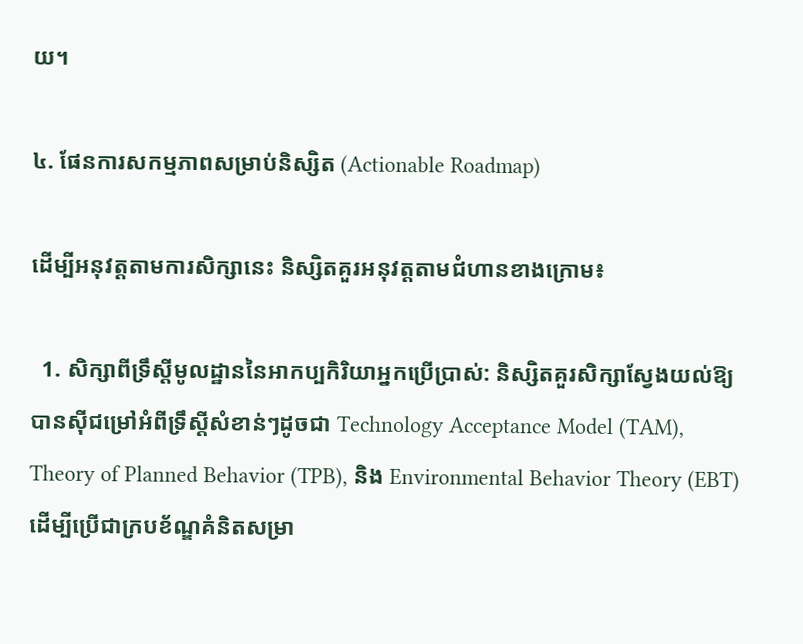យ។

៤. ផែនការសកម្មភាពសម្រាប់និស្សិត (Actionable Roadmap)

ដើម្បីអនុវត្តតាមការសិក្សានេះ និស្សិតគួរអនុវត្តតាមជំហានខាងក្រោម៖

  1. សិក្សាពីទ្រឹស្តីមូលដ្ឋាននៃអាកប្បកិរិយាអ្នកប្រើប្រាស់: និស្សិតគួរសិក្សាស្វែងយល់ឱ្យបានស៊ីជម្រៅអំពីទ្រឹស្តីសំខាន់ៗដូចជា Technology Acceptance Model (TAM), Theory of Planned Behavior (TPB), និង Environmental Behavior Theory (EBT) ដើម្បីប្រើជាក្របខ័ណ្ឌគំនិតសម្រា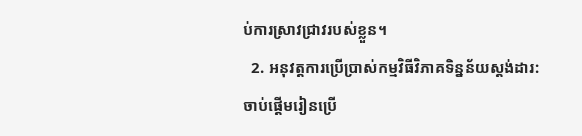ប់ការស្រាវជ្រាវរបស់ខ្លួន។
  2. អនុវត្តការប្រើប្រាស់កម្មវិធីវិភាគទិន្នន័យស្តង់ដារ: ចាប់ផ្តើមរៀនប្រើ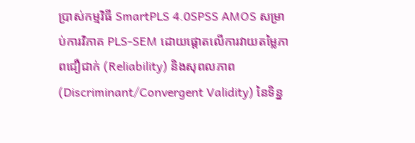ប្រាស់កម្មវិធី SmartPLS 4.0SPSS AMOS សម្រាប់ការវិភាគ PLS-SEM ដោយផ្តោតលើការវាយតម្លៃភាពជឿជាក់ (Reliability) និងសុពលភាព (Discriminant/Convergent Validity) នៃទិន្ន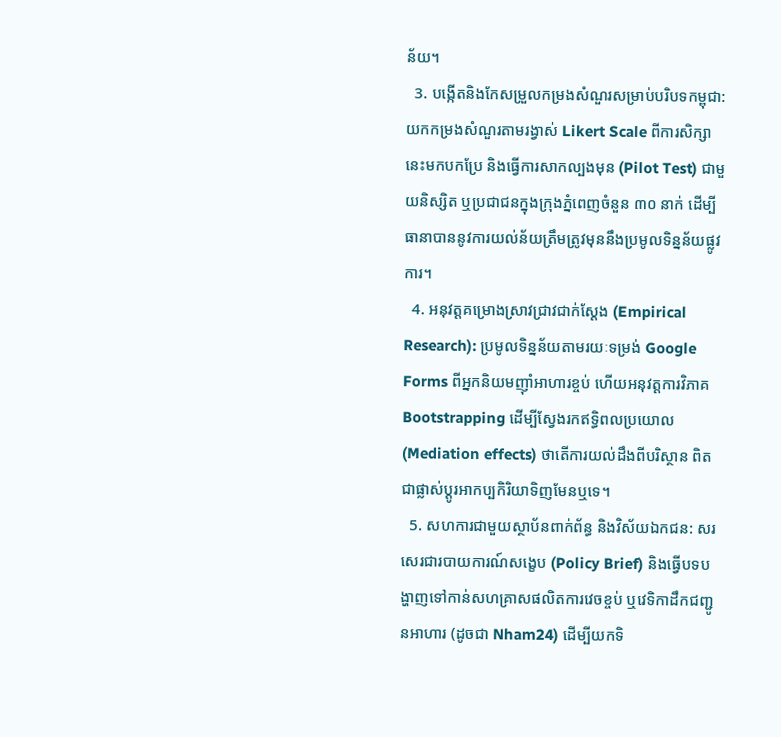ន័យ។
  3. បង្កើតនិងកែសម្រួលកម្រងសំណួរសម្រាប់បរិបទកម្ពុជា: យកកម្រងសំណួរតាមរង្វាស់ Likert Scale ពីការសិក្សានេះមកបកប្រែ និងធ្វើការសាកល្បងមុន (Pilot Test) ជាមួយនិស្សិត ឬប្រជាជនក្នុងក្រុងភ្នំពេញចំនួន ៣០ នាក់ ដើម្បីធានាបាននូវការយល់ន័យត្រឹមត្រូវមុននឹងប្រមូលទិន្នន័យផ្លូវការ។
  4. អនុវត្តគម្រោងស្រាវជ្រាវជាក់ស្តែង (Empirical Research): ប្រមូលទិន្នន័យតាមរយៈទម្រង់ Google Forms ពីអ្នកនិយមញ៉ាំអាហារខ្ចប់ ហើយអនុវត្តការវិភាគ Bootstrapping ដើម្បីស្វែងរកឥទ្ធិពលប្រយោល (Mediation effects) ថាតើការយល់ដឹងពីបរិស្ថាន ពិតជាផ្លាស់ប្តូរអាកប្បកិរិយាទិញមែនឬទេ។
  5. សហការជាមួយស្ថាប័នពាក់ព័ន្ធ និងវិស័យឯកជន: សរសេរជារបាយការណ៍សង្ខេប (Policy Brief) និងធ្វើបទបង្ហាញទៅកាន់សហគ្រាសផលិតការវេចខ្ចប់ ឬវេទិកាដឹកជញ្ជូនអាហារ (ដូចជា Nham24) ដើម្បីយកទិ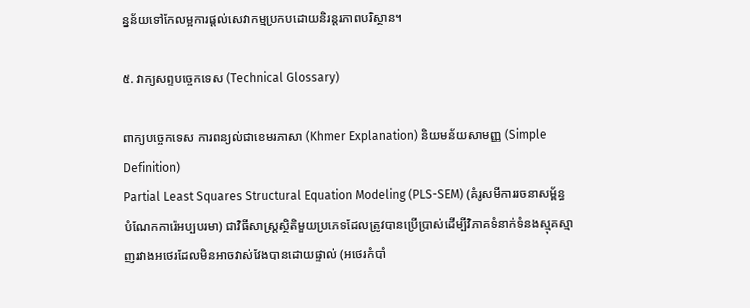ន្នន័យទៅកែលម្អការផ្តល់សេវាកម្មប្រកបដោយនិរន្តរភាពបរិស្ថាន។

៥. វាក្យសព្ទបច្ចេកទេស (Technical Glossary)

ពាក្យបច្ចេកទេស ការពន្យល់ជាខេមរភាសា (Khmer Explanation) និយមន័យសាមញ្ញ (Simple Definition)
Partial Least Squares Structural Equation Modeling (PLS-SEM) (គំរូសមីការរចនាសម្ព័ន្ធបំណែកការ៉េអប្បបរមា) ជាវិធីសាស្ត្រស្ថិតិមួយប្រភេទដែលត្រូវបានប្រើប្រាស់ដើម្បីវិភាគទំនាក់ទំនងស្មុគស្មាញរវាងអថេរដែលមិនអាចវាស់វែងបានដោយផ្ទាល់ (អថេរកំបាំ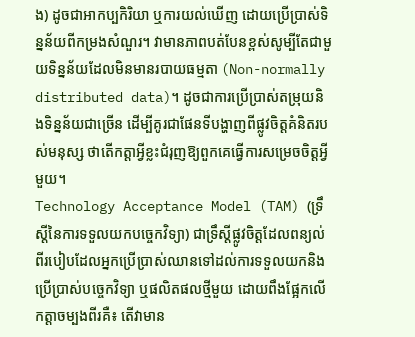ង) ដូចជាអាកប្បកិរិយា ឬការយល់ឃើញ ដោយប្រើប្រាស់ទិន្នន័យពីកម្រងសំណួរ។ វាមានភាពបត់បែនខ្ពស់សូម្បីតែជាមួយទិន្នន័យដែលមិនមានរបាយធម្មតា (Non-normally distributed data)។ ដូចជាការប្រើប្រាស់តម្រុយនិងទិន្នន័យជាច្រើន ដើម្បីគូរជាផែនទីបង្ហាញពីផ្លូវចិត្តគំនិតរបស់មនុស្ស ថាតើកត្តាអ្វីខ្លះជំរុញឱ្យពួកគេធ្វើការសម្រេចចិត្តអ្វីមួយ។
Technology Acceptance Model (TAM) (ទ្រឹស្តីនៃការទទួលយកបច្ចេកវិទ្យា) ជាទ្រឹស្តីផ្លូវចិត្តដែលពន្យល់ពីរបៀបដែលអ្នកប្រើប្រាស់ឈានទៅដល់ការទទួលយកនិងប្រើប្រាស់បច្ចេកវិទ្យា ឬផលិតផលថ្មីមួយ ដោយពឹងផ្អែកលើកត្តាចម្បងពីរគឺ៖ តើវាមាន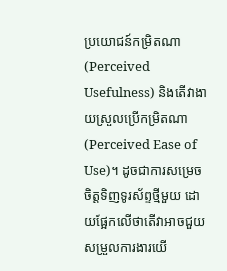ប្រយោជន៍កម្រិតណា (Perceived Usefulness) និងតើវាងាយស្រួលប្រើកម្រិតណា (Perceived Ease of Use)។ ដូចជាការសម្រេចចិត្តទិញទូរស័ព្ទថ្មីមួយ ដោយផ្អែកលើថាតើវាអាចជួយសម្រួលការងារយើ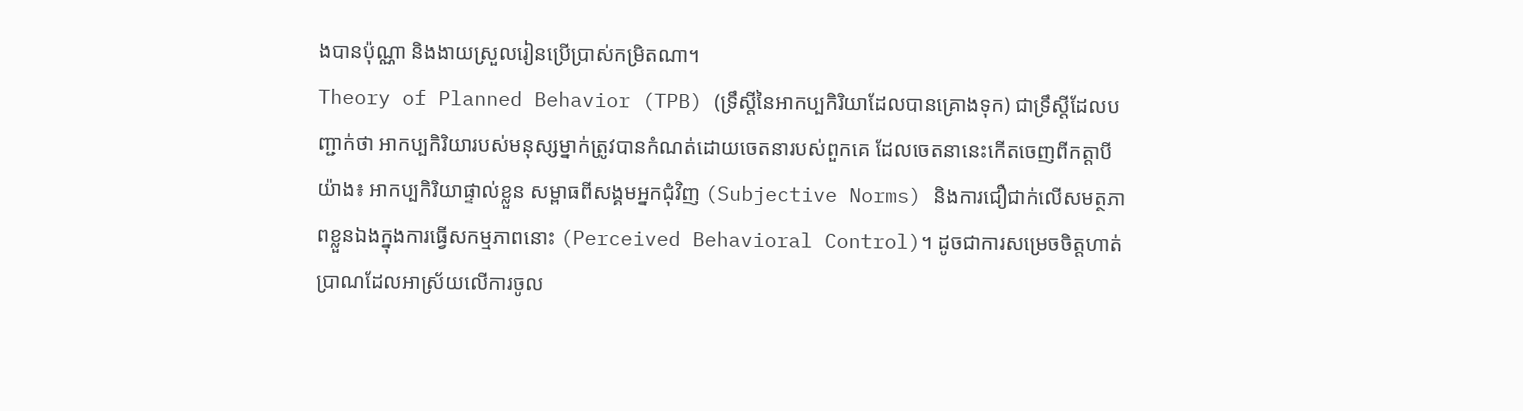ងបានប៉ុណ្ណា និងងាយស្រួលរៀនប្រើប្រាស់កម្រិតណា។
Theory of Planned Behavior (TPB) (ទ្រឹស្តីនៃអាកប្បកិរិយាដែលបានគ្រោងទុក) ជាទ្រឹស្តីដែលបញ្ជាក់ថា អាកប្បកិរិយារបស់មនុស្សម្នាក់ត្រូវបានកំណត់ដោយចេតនារបស់ពួកគេ ដែលចេតនានេះកើតចេញពីកត្តាបីយ៉ាង៖ អាកប្បកិរិយាផ្ទាល់ខ្លួន សម្ពាធពីសង្គមអ្នកជុំវិញ (Subjective Norms) និងការជឿជាក់លើសមត្ថភាពខ្លួនឯងក្នុងការធ្វើសកម្មភាពនោះ (Perceived Behavioral Control)។ ដូចជាការសម្រេចចិត្តហាត់ប្រាណដែលអាស្រ័យលើការចូល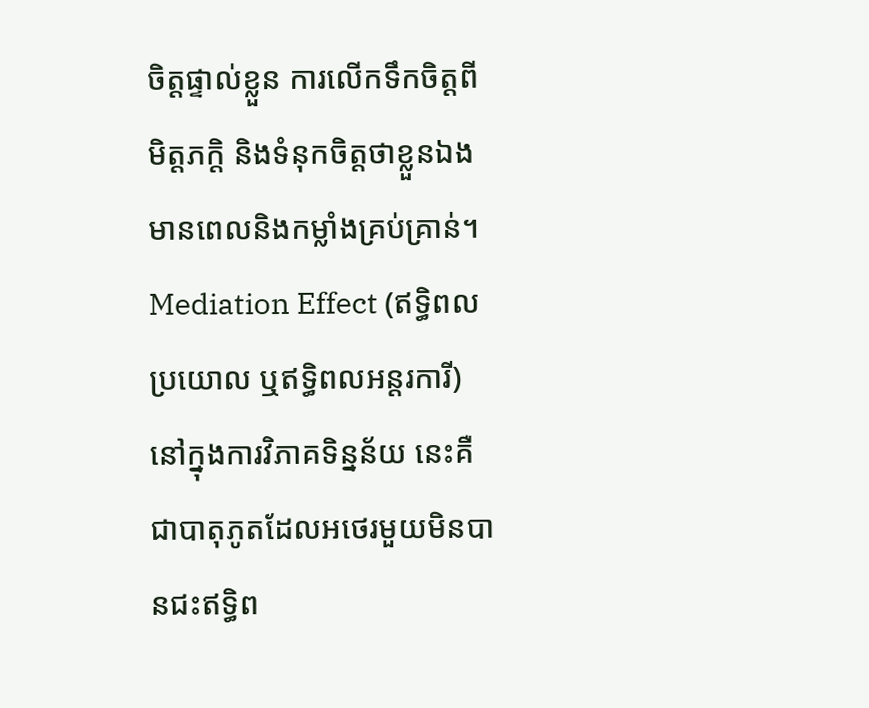ចិត្តផ្ទាល់ខ្លួន ការលើកទឹកចិត្តពីមិត្តភក្តិ និងទំនុកចិត្តថាខ្លួនឯងមានពេលនិងកម្លាំងគ្រប់គ្រាន់។
Mediation Effect (ឥទ្ធិពលប្រយោល ឬឥទ្ធិពលអន្តរការី) នៅក្នុងការវិភាគទិន្នន័យ នេះគឺជាបាតុភូតដែលអថេរមួយមិនបានជះឥទ្ធិព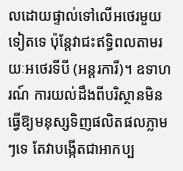លដោយផ្ទាល់ទៅលើអថេរមួយទៀតទេ ប៉ុន្តែវាជះឥទ្ធិពលតាមរយៈអថេរទីបី (អន្តរការី)។ ឧទាហរណ៍ ការយល់ដឹងពីបរិស្ថានមិនធ្វើឱ្យមនុស្សទិញផលិតផលភ្លាមៗទេ តែវាបង្កើតជាអាកប្ប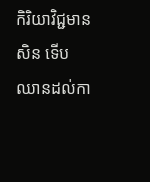កិរិយាវិជ្ជមានសិន ទើបឈានដល់កា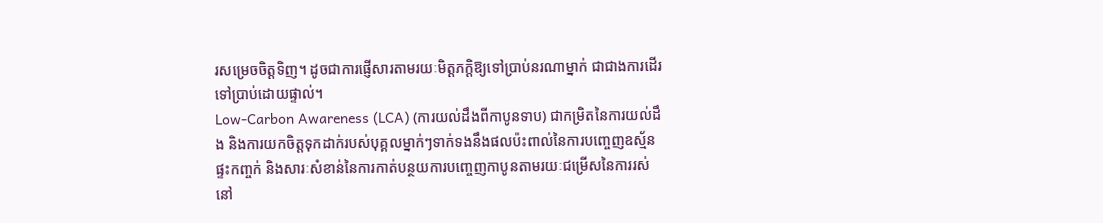រសម្រេចចិត្តទិញ។ ដូចជាការផ្ញើសារតាមរយៈមិត្តភក្តិឱ្យទៅប្រាប់នរណាម្នាក់ ជាជាងការដើរទៅប្រាប់ដោយផ្ទាល់។
Low-Carbon Awareness (LCA) (ការយល់ដឹងពីកាបូនទាប) ជាកម្រិតនៃការយល់ដឹង និងការយកចិត្តទុកដាក់របស់បុគ្គលម្នាក់ៗទាក់ទងនឹងផលប៉ះពាល់នៃការបញ្ចេញឧស្ម័នផ្ទះកញ្ចក់ និងសារៈសំខាន់នៃការកាត់បន្ថយការបញ្ចេញកាបូនតាមរយៈជម្រើសនៃការរស់នៅ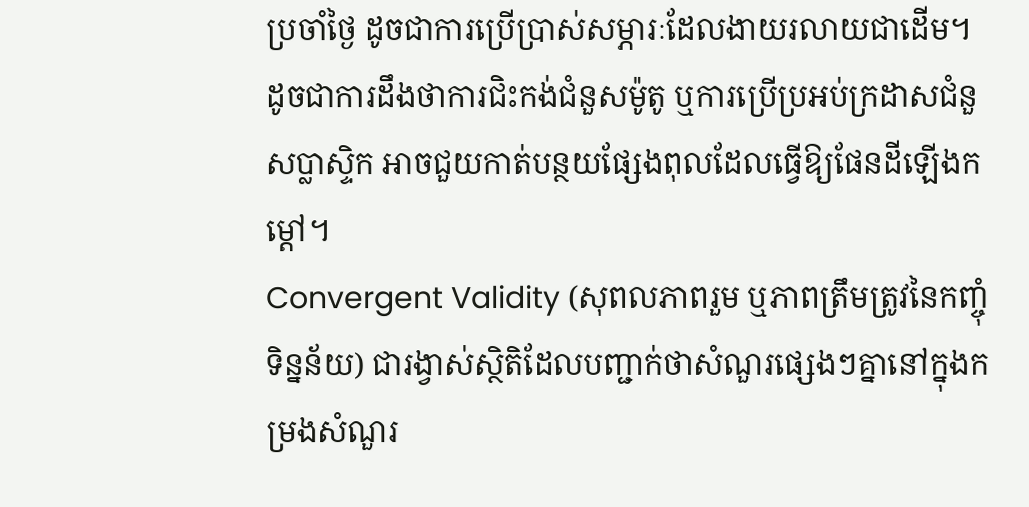ប្រចាំថ្ងៃ ដូចជាការប្រើប្រាស់សម្ភារៈដែលងាយរលាយជាដើម។ ដូចជាការដឹងថាការជិះកង់ជំនួសម៉ូតូ ឬការប្រើប្រអប់ក្រដាសជំនួសប្លាស្ទិក អាចជួយកាត់បន្ថយផ្សែងពុលដែលធ្វើឱ្យផែនដីឡើងកម្តៅ។
Convergent Validity (សុពលភាពរួម ឬភាពត្រឹមត្រូវនៃកញ្ចុំទិន្នន័យ) ជារង្វាស់ស្ថិតិដែលបញ្ជាក់ថាសំណួរផ្សេងៗគ្នានៅក្នុងកម្រងសំណួរ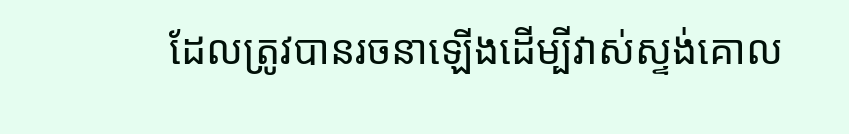ដែលត្រូវបានរចនាឡើងដើម្បីវាស់ស្ទង់គោល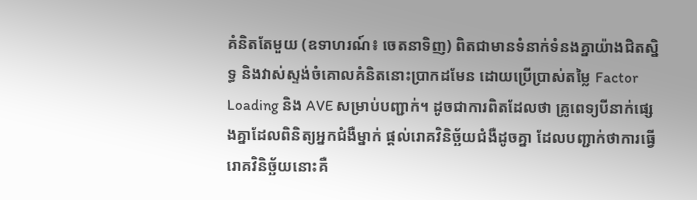គំនិតតែមួយ (ឧទាហរណ៍៖ ចេតនាទិញ) ពិតជាមានទំនាក់ទំនងគ្នាយ៉ាងជិតស្និទ្ធ និងវាស់ស្ទង់ចំគោលគំនិតនោះប្រាកដមែន ដោយប្រើប្រាស់តម្លៃ Factor Loading និង AVE សម្រាប់បញ្ជាក់។ ដូចជាការពិតដែលថា គ្រូពេទ្យបីនាក់ផ្សេងគ្នាដែលពិនិត្យអ្នកជំងឺម្នាក់ ផ្តល់រោគវិនិច្ឆ័យជំងឺដូចគ្នា ដែលបញ្ជាក់ថាការធ្វើរោគវិនិច្ឆ័យនោះគឺ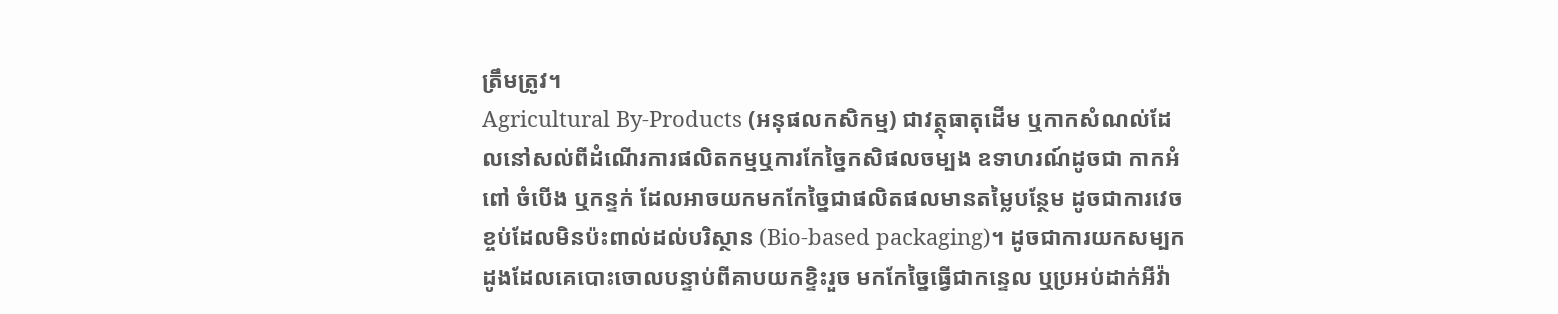ត្រឹមត្រូវ។
Agricultural By-Products (អនុផលកសិកម្ម) ជាវត្ថុធាតុដើម ឬកាកសំណល់ដែលនៅសល់ពីដំណើរការផលិតកម្មឬការកែច្នៃកសិផលចម្បង ឧទាហរណ៍ដូចជា កាកអំពៅ ចំបើង ឬកន្ទក់ ដែលអាចយកមកកែច្នៃជាផលិតផលមានតម្លៃបន្ថែម ដូចជាការវេចខ្ចប់ដែលមិនប៉ះពាល់ដល់បរិស្ថាន (Bio-based packaging)។ ដូចជាការយកសម្បកដូងដែលគេបោះចោលបន្ទាប់ពីគាបយកខ្ទិះរួច មកកែច្នៃធ្វើជាកន្ទេល ឬប្រអប់ដាក់អីវ៉ា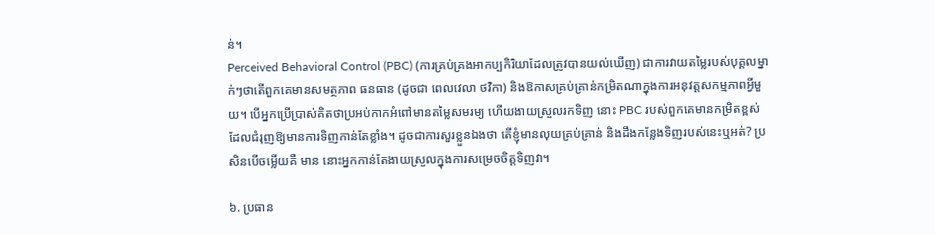ន់។
Perceived Behavioral Control (PBC) (ការគ្រប់គ្រងអាកប្បកិរិយាដែលត្រូវបានយល់ឃើញ) ជាការវាយតម្លៃរបស់បុគ្គលម្នាក់ៗថាតើពួកគេមានសមត្ថភាព ធនធាន (ដូចជា ពេលវេលា ថវិកា) និងឱកាសគ្រប់គ្រាន់កម្រិតណាក្នុងការអនុវត្តសកម្មភាពអ្វីមួយ។ បើអ្នកប្រើប្រាស់គិតថាប្រអប់កាកអំពៅមានតម្លៃសមរម្យ ហើយងាយស្រួលរកទិញ នោះ PBC របស់ពួកគេមានកម្រិតខ្ពស់ ដែលជំរុញឱ្យមានការទិញកាន់តែខ្លាំង។ ដូចជាការសួរខ្លួនឯងថា តើខ្ញុំមានលុយគ្រប់គ្រាន់ និងដឹងកន្លែងទិញរបស់នេះឬអត់? ប្រសិនបើចម្លើយគឺ មាន នោះអ្នកកាន់តែងាយស្រួលក្នុងការសម្រេចចិត្តទិញវា។

៦. ប្រធាន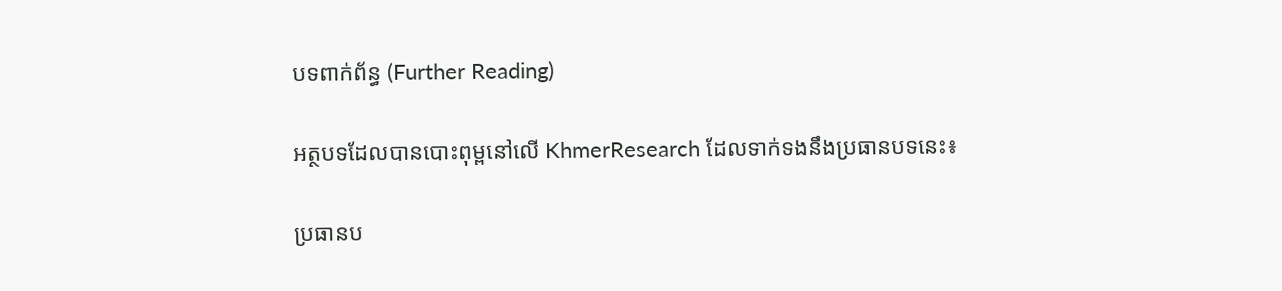បទពាក់ព័ន្ធ (Further Reading)

អត្ថបទដែលបានបោះពុម្ពនៅលើ KhmerResearch ដែលទាក់ទងនឹងប្រធានបទនេះ៖

ប្រធានប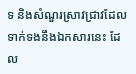ទ និងសំណួរស្រាវជ្រាវដែលទាក់ទងនឹងឯកសារនេះ ដែល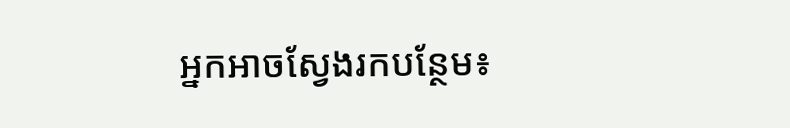អ្នកអាចស្វែងរកបន្ថែម៖